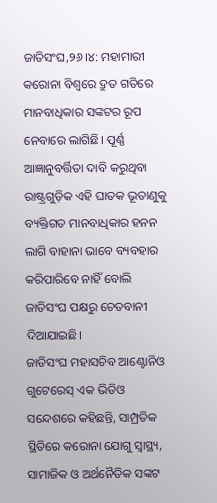ଜାତିସଂଘ,୨୬।୪: ମହାମାରୀ କରୋନା ବିଶ୍ୱରେ ଦ୍ରୁତ ଗତିରେ ମାନବାଧିକାର ସଙ୍କଟର ରୂପ ନେବାରେ ଲାଗିଛି। ପୂର୍ଣ୍ଣ ଆଜ୍ଞାନୁବର୍ତ୍ତିତା ଦାବି କରୁଥିବା ରାଷ୍ଟ୍ରଗୁଡ଼ିକ ଏହି ଘାତକ ଭୂତାଣୁକୁ ବ୍ୟକ୍ତିଗତ ମାନବାଧିକାର ହନନ ଲାଗି ବାହାନା ଭାବେ ବ୍ୟବହାର କରିପାରିବେ ନାହିଁ ବୋଲି ଜାତିସଂଘ ପକ୍ଷରୁ ଚେତବାନୀ ଦିଆଯାଇଛି।
ଜାତିସଂଘ ମହାସଚିବ ଆଣ୍ଟୋନିଓ ଗୁଟେରେସ୍ ଏକ ଭିଡିଓ ସନ୍ଦେଶରେ କହିଛନ୍ତି, ସାମ୍ପ୍ରତିକ ସ୍ଥିତିରେ କରୋନା ଯୋଗୁ ସ୍ବାସ୍ଥ୍ୟ, ସାମାଜିକ ଓ ଅର୍ଥନୈତିକ ସଙ୍କଟ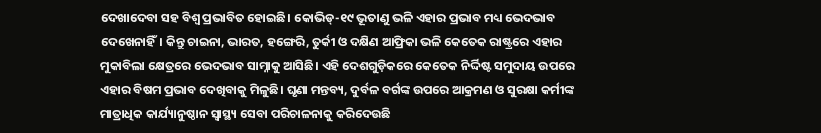ଦେଖାଦେବା ସହ ବିଶ୍ୱ ପ୍ରଭାବିତ ହୋଇଛି। କୋଭିଡ୍-୧୯ ଭୂତାଣୁ ଭଳି ଏହାର ପ୍ରଭାବ ମଧ୍ୟ ଭେଦଭାବ ଦେଖେନାହିଁ। କିନ୍ତୁ ଚାଇନା, ଭାରତ, ହଙ୍ଗେରି, ତୁର୍କୀ ଓ ଦକ୍ଷିଣ ଆଫ୍ରିକା ଭଳି କେତେକ ରାଷ୍ଟ୍ରରେ ଏହାର ମୁକାବିଲା କ୍ଷେତ୍ରରେ ଭେଦଭାବ ସାମ୍ନାକୁ ଆସିଛି। ଏହି ଦେଶଗୁଡ଼ିକରେ କେତେକ ନିର୍ଦ୍ଦିଷ୍ଟ ସମୁଦାୟ ଉପରେ ଏହାର ବିଷମ ପ୍ରଭାବ ଦେଖିବାକୁ ମିଳୁଛି। ଘୃଣା ମନ୍ତବ୍ୟ, ଦୁର୍ବଳ ବର୍ଗଙ୍କ ଉପରେ ଆକ୍ରମଣ ଓ ସୁରକ୍ଷା କର୍ମୀଙ୍କ ମାତ୍ରାଧିକ କାର୍ଯ୍ୟାନୁଷ୍ଠାନ ସ୍ବାସ୍ଥ୍ୟ ସେବା ପରିଚାଳନାକୁ କରିଦେଉଛି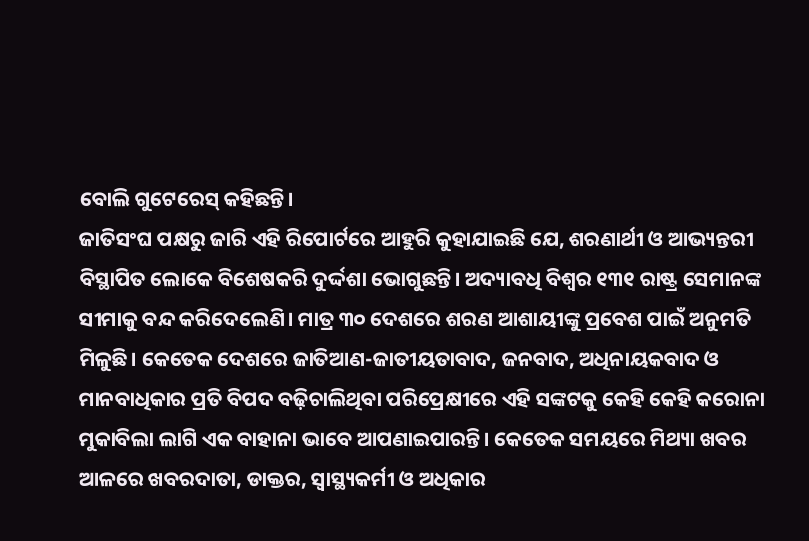ବୋଲି ଗୁଟେରେସ୍ କହିଛନ୍ତି।
ଜାତିସଂଘ ପକ୍ଷରୁ ଜାରି ଏହି ରିପୋର୍ଟରେ ଆହୁରି କୁହାଯାଇଛି ଯେ, ଶରଣାର୍ଥୀ ଓ ଆଭ୍ୟନ୍ତରୀ ବିସ୍ଥାପିତ ଲୋକେ ବିଶେଷକରି ଦୁର୍ଦ୍ଦଶା ଭୋଗୁଛନ୍ତି। ଅଦ୍ୟାବଧି ବିଶ୍ୱର ୧୩୧ ରାଷ୍ଟ୍ର ସେମାନଙ୍କ ସୀମାକୁ ବନ୍ଦ କରିଦେଲେଣି। ମାତ୍ର ୩୦ ଦେଶରେ ଶରଣ ଆଶାୟୀଙ୍କୁ ପ୍ରବେଶ ପାଇଁ ଅନୁମତି ମିଳୁଛି। କେତେକ ଦେଶରେ ଜାତିଆଣ-ଜାତୀୟତାବାଦ, ଜନବାଦ, ଅଧିନାୟକବାଦ ଓ ମାନବାଧିକାର ପ୍ରତି ବିପଦ ବଢ଼ିଚାଲିଥିବା ପରିପ୍ରେକ୍ଷୀରେ ଏହି ସଙ୍କଟକୁ କେହି କେହି କରୋନା ମୁକାବିଲା ଲାଗି ଏକ ବାହାନା ଭାବେ ଆପଣାଇପାରନ୍ତି। କେତେକ ସମୟରେ ମିଥ୍ୟା ଖବର ଆଳରେ ଖବରଦାତା, ଡାକ୍ତର, ସ୍ବାସ୍ଥ୍ୟକର୍ମୀ ଓ ଅଧିକାର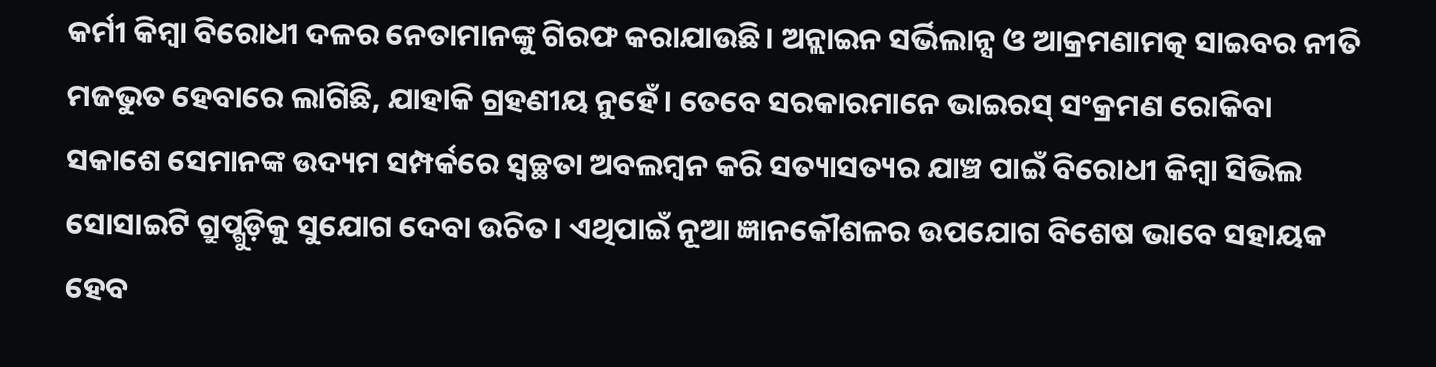କର୍ମୀ କିମ୍ବା ବିରୋଧୀ ଦଳର ନେତାମାନଙ୍କୁ ଗିରଫ କରାଯାଉଛି। ଅନ୍ଲାଇନ ସର୍ଭିଲାନ୍ସ ଓ ଆକ୍ରମଣାମତ୍କ ସାଇବର ନୀତି ମଜଭୁତ ହେବାରେ ଲାଗିଛି, ଯାହାକି ଗ୍ରହଣୀୟ ନୁହେଁ। ତେବେ ସରକାରମାନେ ଭାଇରସ୍ ସଂକ୍ରମଣ ରୋକିବା ସକାଶେ ସେମାନଙ୍କ ଉଦ୍ୟମ ସମ୍ପର୍କରେ ସ୍ବଚ୍ଛତା ଅବଲମ୍ବନ କରି ସତ୍ୟାସତ୍ୟର ଯାଞ୍ଚ ପାଇଁ ବିରୋଧୀ କିମ୍ବା ସିଭିଲ ସୋସାଇଟି ଗ୍ରୁପ୍ଗୁଡ଼ିକୁ ସୁଯୋଗ ଦେବା ଉଚିତ। ଏଥିପାଇଁ ନୂଆ ଜ୍ଞାନକୌଶଳର ଉପଯୋଗ ବିଶେଷ ଭାବେ ସହାୟକ ହେବ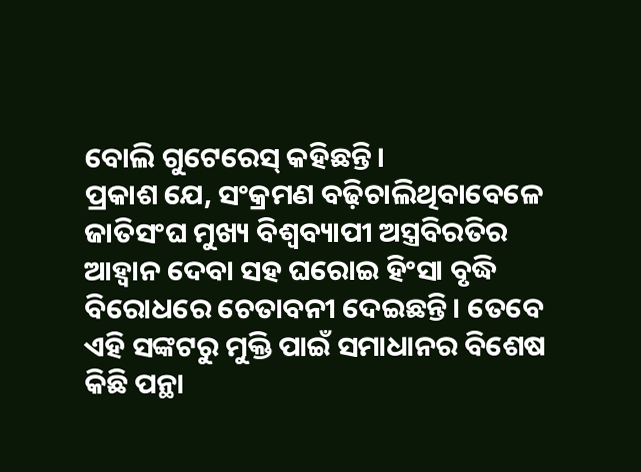ବୋଲି ଗୁଟେରେସ୍ କହିଛନ୍ତି।
ପ୍ରକାଶ ଯେ, ସଂକ୍ରମଣ ବଢ଼ିଚାଲିଥିବାବେଳେ ଜାତିସଂଘ ମୁଖ୍ୟ ବିଶ୍ୱବ୍ୟାପୀ ଅସ୍ତ୍ରବିରତିର ଆହ୍ବାନ ଦେବା ସହ ଘରୋଇ ହିଂସା ବୃଦ୍ଧି ବିରୋଧରେ ଚେତାବନୀ ଦେଇଛନ୍ତି। ତେବେ ଏହି ସଙ୍କଟରୁ ମୁକ୍ତି ପାଇଁ ସମାଧାନର ବିଶେଷ କିଛି ପନ୍ଥା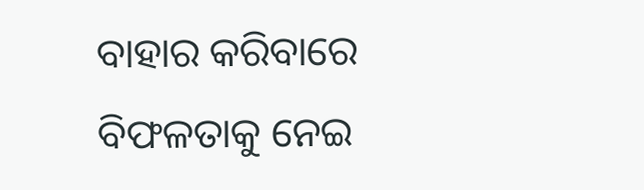ବାହାର କରିବାରେ ବିଫଳତାକୁ ନେଇ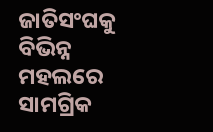ଜାତିସଂଘକୁ ବିଭିନ୍ନ ମହଲରେ ସାମଗ୍ରିକ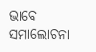ଭାବେ ସମାଲୋଚନା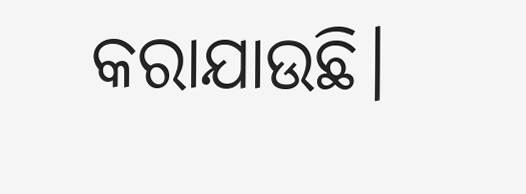କରାଯାଉଛି।